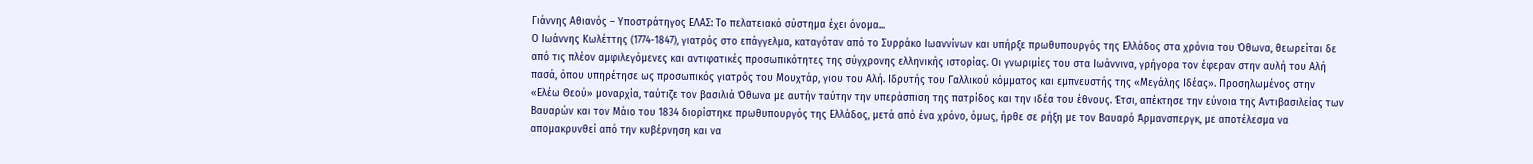Γιάννης Αθιανός – Υποστράτηγος ΕΛΑΣ: Το πελατειακό σύστημα έχει όνομα...
Ο Ιωάννης Κωλέττης (1774-1847), γιατρός στο επάγγελμα, καταγόταν από το Συρράκο Ιωαννίνων και υπήρξε πρωθυπουργός της Ελλάδος στα χρόνια του Όθωνα, θεωρείται δε από τις πλέον αμφιλεγόμενες και αντιφατικές προσωπικότητες της σύγχρονης ελληνικής ιστορίας. Οι γνωριμίες του στα Ιωάννινα, γρήγορα τον έφεραν στην αυλή του Αλή πασά, όπου υπηρέτησε ως προσωπικός γιατρός του Μουχτάρ, γιου του Αλή. Ιδρυτής του Γαλλικού κόμματος και εμπνευστής της «Μεγάλης Ιδέας». Προσηλωμένος στην «Ελέω Θεού» μοναρχία, ταύτιζε τον βασιλιά Όθωνα με αυτήν ταύτην την υπεράσπιση της πατρίδος και την ιδέα του έθνους. Έτσι, απέκτησε την εύνοια της Αντιβασιλείας των Βαυαρών και τον Μάιο του 1834 διορίστηκε πρωθυπουργός της Ελλάδος, μετά από ένα χρόνο, όμως, ήρθε σε ρήξη με τον Βαυαρό Άρμανσπεργκ, με αποτέλεσμα να απομακρυνθεί από την κυβέρνηση και να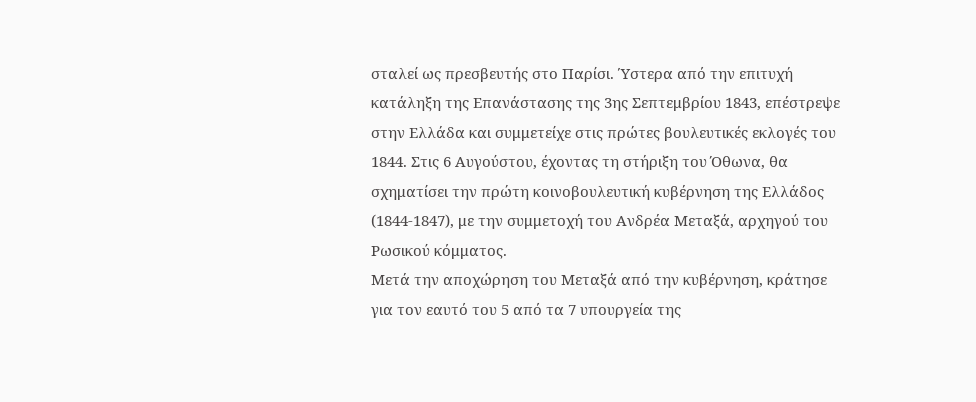σταλεί ως πρεσβευτής στο Παρίσι. Ύστερα από την επιτυχή κατάληξη της Επανάστασης της 3ης Σεπτεμβρίου 1843, επέστρεψε στην Ελλάδα και συμμετείχε στις πρώτες βουλευτικές εκλογές του 1844. Στις 6 Αυγούστου, έχοντας τη στήριξη του Όθωνα, θα σχηματίσει την πρώτη κοινοβουλευτική κυβέρνηση της Ελλάδος (1844-1847), με την συμμετοχή του Ανδρέα Μεταξά, αρχηγού του Ρωσικού κόμματος.
Μετά την αποχώρηση του Μεταξά από την κυβέρνηση, κράτησε για τον εαυτό του 5 από τα 7 υπουργεία της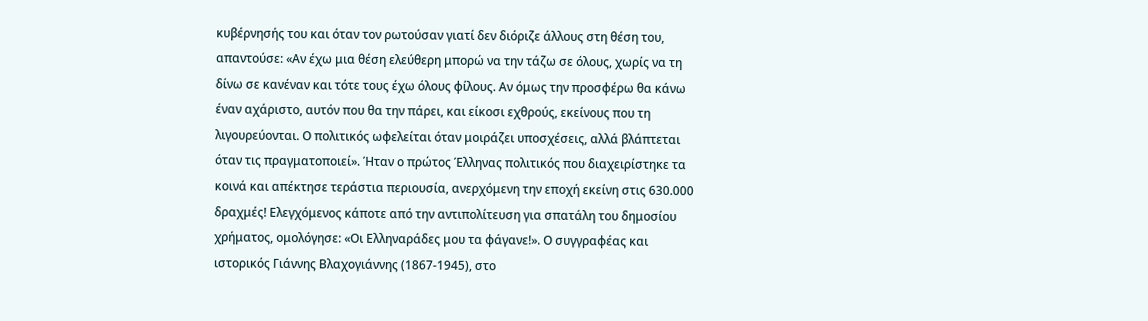κυβέρνησής του και όταν τον ρωτούσαν γιατί δεν διόριζε άλλους στη θέση του, απαντούσε: «Αν έχω μια θέση ελεύθερη μπορώ να την τάζω σε όλους, χωρίς να τη δίνω σε κανέναν και τότε τους έχω όλους φίλους. Αν όμως την προσφέρω θα κάνω έναν αχάριστο, αυτόν που θα την πάρει, και είκοσι εχθρούς, εκείνους που τη λιγουρεύονται. Ο πολιτικός ωφελείται όταν μοιράζει υποσχέσεις, αλλά βλάπτεται όταν τις πραγματοποιεί». Ήταν ο πρώτος Έλληνας πολιτικός που διαχειρίστηκε τα κοινά και απέκτησε τεράστια περιουσία, ανερχόμενη την εποχή εκείνη στις 630.000 δραχμές! Ελεγχόμενος κάποτε από την αντιπολίτευση για σπατάλη του δημοσίου χρήματος, ομολόγησε: «Οι Ελληναράδες μου τα φάγανε!». Ο συγγραφέας και ιστορικός Γιάννης Βλαχογιάννης (1867-1945), στο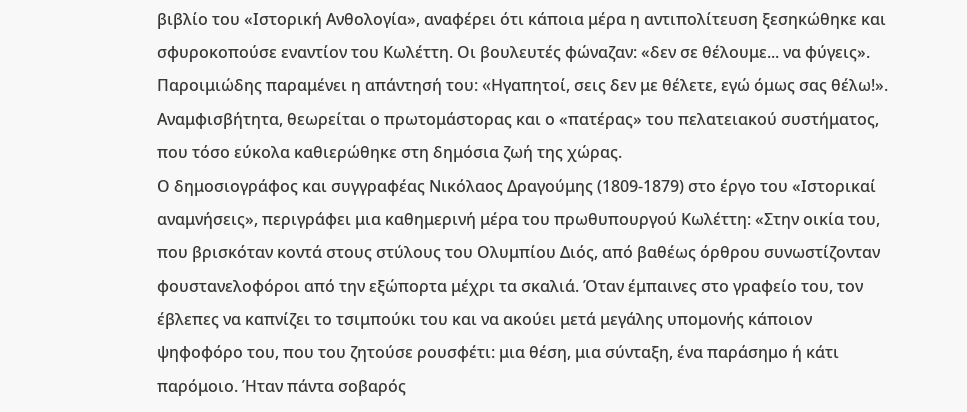βιβλίο του «Ιστορική Ανθολογία», αναφέρει ότι κάποια μέρα η αντιπολίτευση ξεσηκώθηκε και σφυροκοπούσε εναντίον του Κωλέττη. Οι βουλευτές φώναζαν: «δεν σε θέλουμε... να φύγεις». Παροιμιώδης παραμένει η απάντησή του: «Hγαπητοί, σεις δεν με θέλετε, εγώ όμως σας θέλω!». Αναμφισβήτητα, θεωρείται ο πρωτομάστορας και ο «πατέρας» του πελατειακού συστήματος, που τόσο εύκολα καθιερώθηκε στη δημόσια ζωή της χώρας.
Ο δημοσιογράφος και συγγραφέας Νικόλαος Δραγούμης (1809-1879) στο έργο του «Ιστορικαί αναμνήσεις», περιγράφει μια καθημερινή μέρα του πρωθυπουργού Κωλέττη: «Στην οικία του, που βρισκόταν κοντά στους στύλους του Ολυμπίου Διός, από βαθέως όρθρου συνωστίζονταν φουστανελοφόροι από την εξώπορτα μέχρι τα σκαλιά. Όταν έμπαινες στο γραφείο του, τον έβλεπες να καπνίζει το τσιμπούκι του και να ακούει μετά μεγάλης υπομονής κάποιον ψηφοφόρο του, που του ζητούσε ρουσφέτι: μια θέση, μια σύνταξη, ένα παράσημο ή κάτι παρόμοιο. Ήταν πάντα σοβαρός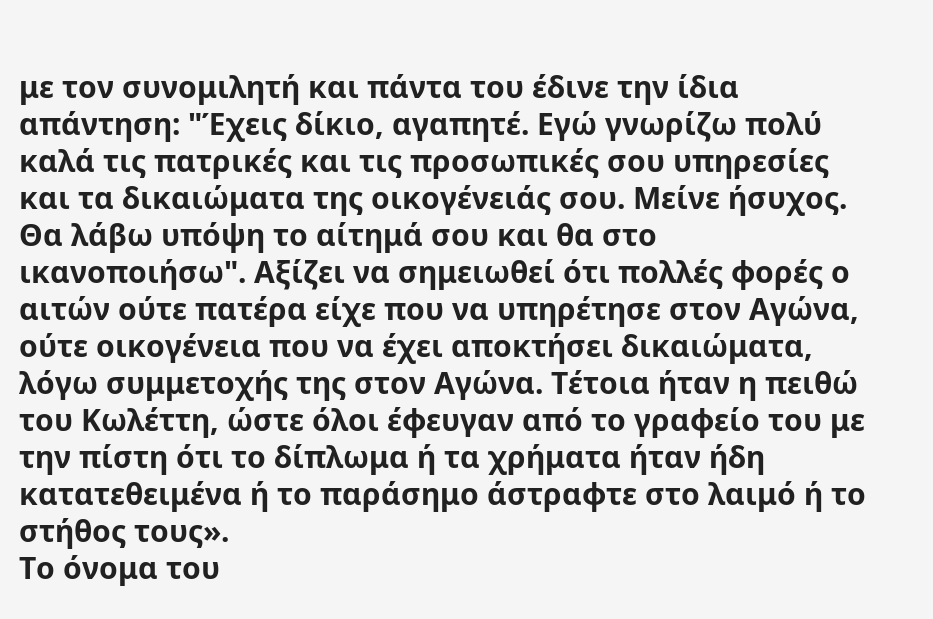με τον συνομιλητή και πάντα του έδινε την ίδια απάντηση: "Έχεις δίκιο, αγαπητέ. Εγώ γνωρίζω πολύ καλά τις πατρικές και τις προσωπικές σου υπηρεσίες και τα δικαιώματα της οικογένειάς σου. Μείνε ήσυχος. Θα λάβω υπόψη το αίτημά σου και θα στο ικανοποιήσω". Αξίζει να σημειωθεί ότι πολλές φορές ο αιτών ούτε πατέρα είχε που να υπηρέτησε στον Αγώνα, ούτε οικογένεια που να έχει αποκτήσει δικαιώματα, λόγω συμμετοχής της στον Αγώνα. Τέτοια ήταν η πειθώ του Κωλέττη, ώστε όλοι έφευγαν από το γραφείο του με την πίστη ότι το δίπλωμα ή τα χρήματα ήταν ήδη κατατεθειμένα ή το παράσημο άστραφτε στο λαιμό ή το στήθος τους».
Το όνομα του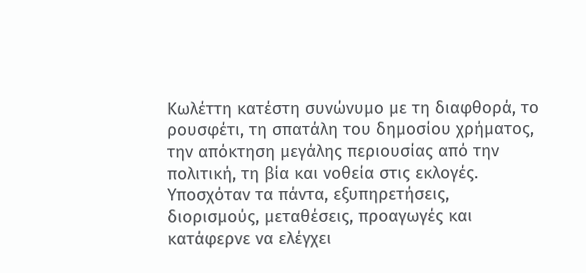Κωλέττη κατέστη συνώνυμο με τη διαφθορά, το ρουσφέτι, τη σπατάλη του δημοσίου χρήματος, την απόκτηση μεγάλης περιουσίας από την πολιτική, τη βία και νοθεία στις εκλογές. Υποσχόταν τα πάντα, εξυπηρετήσεις, διορισμούς, μεταθέσεις, προαγωγές και κατάφερνε να ελέγχει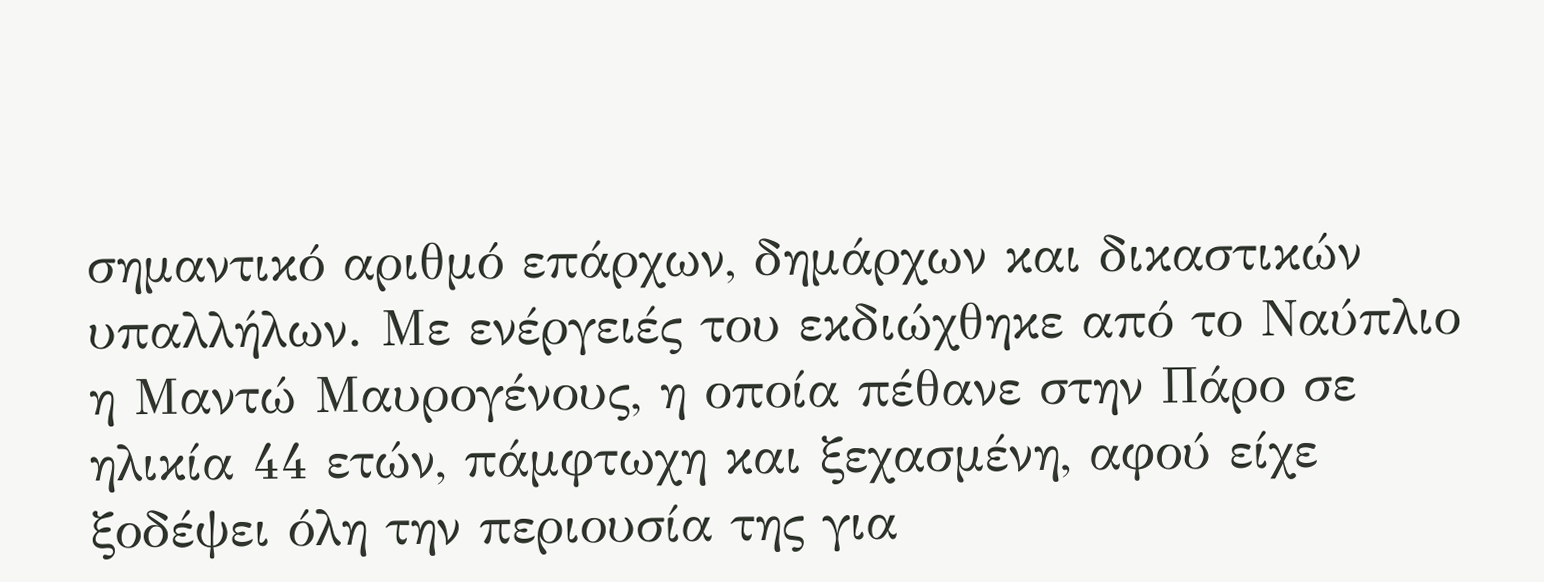σημαντικό αριθμό επάρχων, δημάρχων και δικαστικών υπαλλήλων. Με ενέργειές του εκδιώχθηκε από το Ναύπλιο η Μαντώ Μαυρογένους, η οποία πέθανε στην Πάρο σε ηλικία 44 ετών, πάμφτωχη και ξεχασμένη, αφού είχε ξοδέψει όλη την περιουσία της για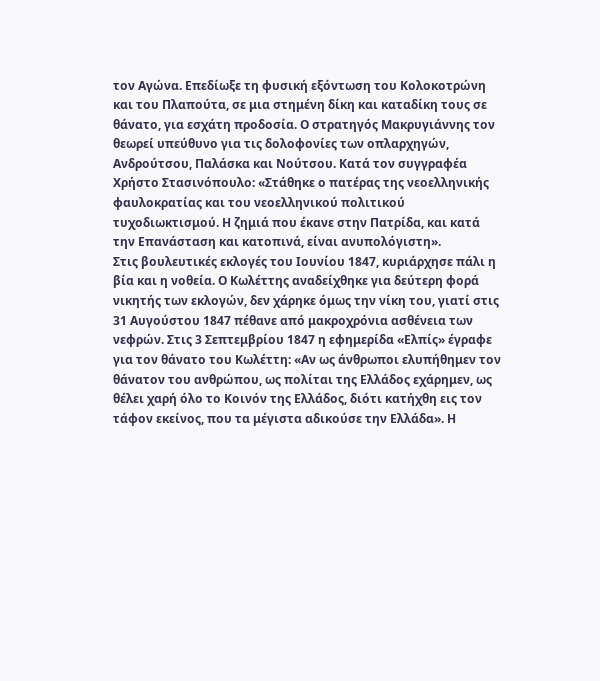τον Αγώνα. Επεδίωξε τη φυσική εξόντωση του Κολοκοτρώνη και του Πλαπούτα, σε μια στημένη δίκη και καταδίκη τους σε θάνατο, για εσχάτη προδοσία. Ο στρατηγός Μακρυγιάννης τον θεωρεί υπεύθυνο για τις δολοφονίες των οπλαρχηγών, Ανδρούτσου, Παλάσκα και Νούτσου. Κατά τον συγγραφέα Χρήστο Στασινόπουλο: «Στάθηκε ο πατέρας της νεοελληνικής φαυλοκρατίας και του νεοελληνικού πολιτικού τυχοδιωκτισμού. Η ζημιά που έκανε στην Πατρίδα, και κατά την Επανάσταση και κατοπινά, είναι ανυπολόγιστη».
Στις βουλευτικές εκλογές του Ιουνίου 1847, κυριάρχησε πάλι η βία και η νοθεία. Ο Κωλέττης αναδείχθηκε για δεύτερη φορά νικητής των εκλογών, δεν χάρηκε όμως την νίκη του, γιατί στις 31 Αυγούστου 1847 πέθανε από μακροχρόνια ασθένεια των νεφρών. Στις 3 Σεπτεμβρίου 1847 η εφημερίδα «Ελπίς» έγραφε για τον θάνατο του Κωλέττη: «Αν ως άνθρωποι ελυπήθημεν τον θάνατον του ανθρώπου, ως πολίται της Ελλάδος εχάρημεν, ως θέλει χαρή όλο το Κοινόν της Ελλάδος, διότι κατήχθη εις τον τάφον εκείνος, που τα μέγιστα αδικούσε την Ελλάδα». Η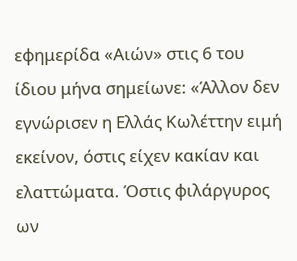εφημερίδα «Αιών» στις 6 του ίδιου μήνα σημείωνε: «Άλλον δεν εγνώρισεν η Ελλάς Κωλέττην ειμή εκείνον, όστις είχεν κακίαν και ελαττώματα. Όστις φιλάργυρος ων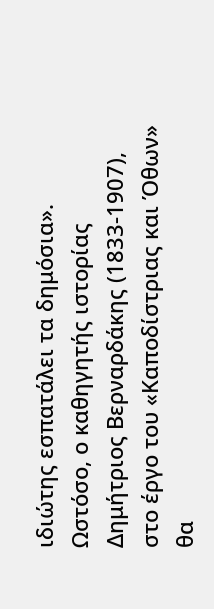ιδιώτης εσπατάλει τα δημόσια». Ωστόσο, ο καθηγητής ιστορίας Δημήτριος Βερναρδάκης (1833-1907), στο έργο του «Καποδίστριας και Όθων» θα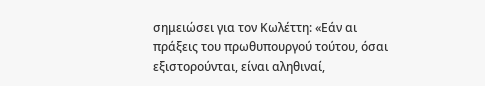σημειώσει για τον Κωλέττη: «Εάν αι πράξεις του πρωθυπουργού τούτου, όσαι εξιστορούνται, είναι αληθιναί,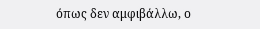όπως δεν αμφιβάλλω, ο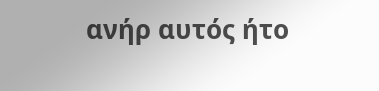ανήρ αυτός ήτο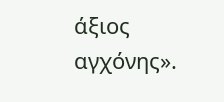άξιος αγχόνης».